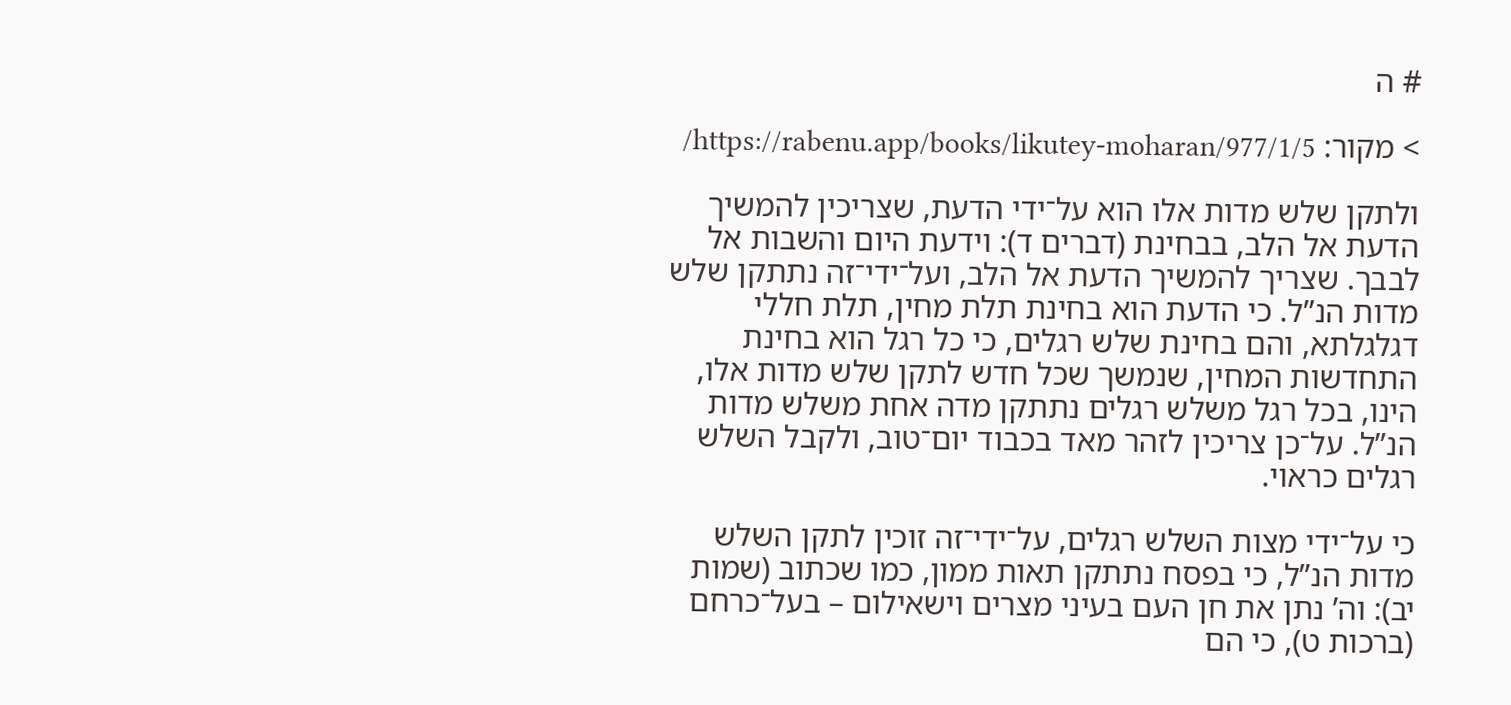# ה

> מקור: https://rabenu.app/books/likutey-moharan/977/1/5/

ולתקן שלש מדות אלו הוא על־ידי הדעת, שצריכין להמשיך הדעת אל הלב, בבחינת (דברים ד): וידעת היום והשבות אל לבבך. שצריך להמשיך הדעת אל הלב, ועל־ידי־זה נתתקן שלש מדות הנ”ל. כי הדעת הוא בחינת תלת מחין, תלת חללי דגלגלתא, והם בחינת שלש רגלים, כי כל רגל הוא בחינת התחדשות המחין, שנמשך שכל חדש לתקן שלש מדות אלו, הינו, בכל רגל משלש רגלים נתתקן מדה אחת משלש מדות הנ”ל. על־כן צריכין לזהר מאד בכבוד יום־טוב, ולקבל השלש רגלים כראוי.

כי על־ידי מצות השלש רגלים, על־ידי־זה זוכין לתקן השלש מדות הנ”ל, כי בפסח נתתקן תאות ממון, כמו שכתוב (שמות יב): וה’ נתן את חן העם בעיני מצרים וישאילום – בעל־כרחם (ברכות ט), כי הם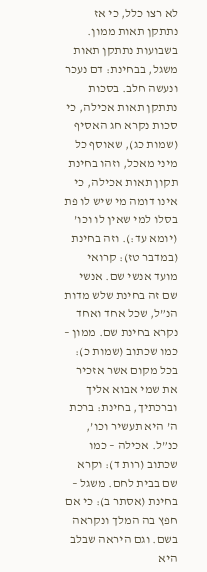לא רצו כלל, כי אז נתתקן תאות ממון. בשבועות נתתקן תאות משגל, בבחינת: דם נעכר ונעשה חלב. בסכות נתתקן תאות אכילה, כי סכות נקרא חג האסיף (שמות כג), שאוסף כל מיני מאכל, וזהו בחינת תקון תאות אכילה, כי אינו דומה מי שיש לו פת בסלו למי שאין לו וכו’ (יומא עד:). וזה בחינת (במדבר טז): קרואי מועד אנשי שם. אנשי שם זה בחינת שלש מדות הנ”ל, שכל אחד ואחד נקרא בחינת שם. ממון – כמו שכתוב (שמות כ): בכל מקום אשר אזכיר את שמי אבוא אליך וברכתיך, בחינת: ברכת ה’ היא תעשיר וכו’, כנ”ל. אכילה – כמו שכתוב (רות ד): וקרא שם בבית לחם. משגל – בחינת (אסתר ב): כי אם חפץ בה המלך ונקראה בשם. וגם היראה שבלב היא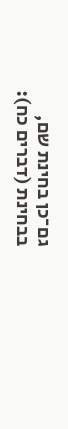גם־כן בחינת שם, בבחינת (דברים כח):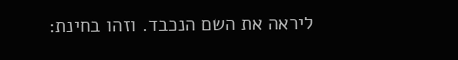ליראה את השם הנכבד. וזהו בחינת: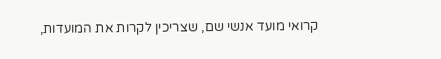קרואי מועד אנשי שם, שצריכין לקרות את המועדות,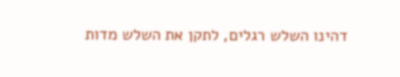דהינו השלש רגלים, לתקן את השלש מדות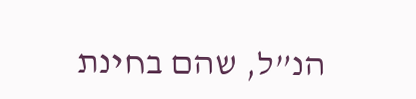הנ”ל, שהם בחינת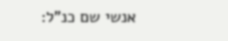אנשי שם כנ”ל: